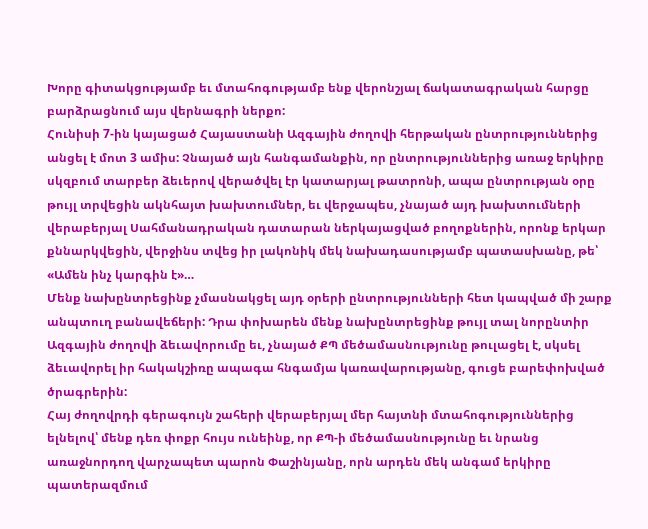Խորը գիտակցությամբ եւ մտահոգությամբ ենք վերոնշյալ ճակատագրական հարցը բարձրացնում այս վերնագրի ներքո:
Հունիսի 7-ին կայացած Հայաստանի Ազգային ժողովի հերթական ընտրություններից անցել է մոտ 3 ամիս: Չնայած այն հանգամանքին, որ ընտրություններից առաջ երկիրը սկզբում տարբեր ձեւերով վերածվել էր կատարյալ թատրոնի, ապա ընտրության օրը թույլ տրվեցին ակնհայտ խախտումներ, եւ վերջապես, չնայած այդ խախտումների վերաբերյալ Սահմանադրական դատարան ներկայացված բողոքներին, որոնք երկար քննարկվեցին, վերջինս տվեց իր լակոնիկ մեկ նախադասությամբ պատասխանը, թե՝ «Ամեն ինչ կարգին է»…
Մենք նախընտրեցինք չմասնակցել այդ օրերի ընտրությունների հետ կապված մի շարք անպտուղ բանավեճերի: Դրա փոխարեն մենք նախընտրեցինք թույլ տալ նորընտիր Ազգային ժողովի ձեւավորումը եւ, չնայած ՔՊ մեծամասնությունը թուլացել է, սկսել ձեւավորել իր հակակշիռը ապագա հնգամյա կառավարությանը, գուցե բարեփոխված ծրագրերին:
Հայ ժողովրդի գերագույն շահերի վերաբերյալ մեր հայտնի մտահոգություններից ելնելով՝ մենք դեռ փոքր հույս ունեինք, որ ՔՊ-ի մեծամասնությունը եւ նրանց առաջնորդող վարչապետ պարոն Փաշինյանը, որն արդեն մեկ անգամ երկիրը պատերազմում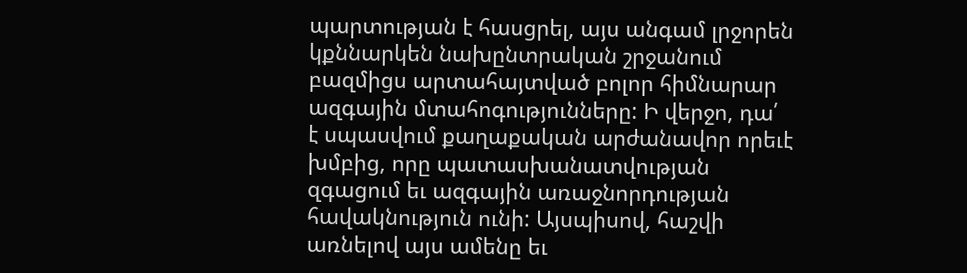պարտության է հասցրել, այս անգամ լրջորեն կքննարկեն նախընտրական շրջանում բազմիցս արտահայտված բոլոր հիմնարար ազգային մտահոգությունները: Ի վերջո, դա՛ է սպասվում քաղաքական արժանավոր որեւէ խմբից, որը պատասխանատվության զգացում եւ ազգային առաջնորդության հավակնություն ունի: Այսպիսով, հաշվի առնելով այս ամենը եւ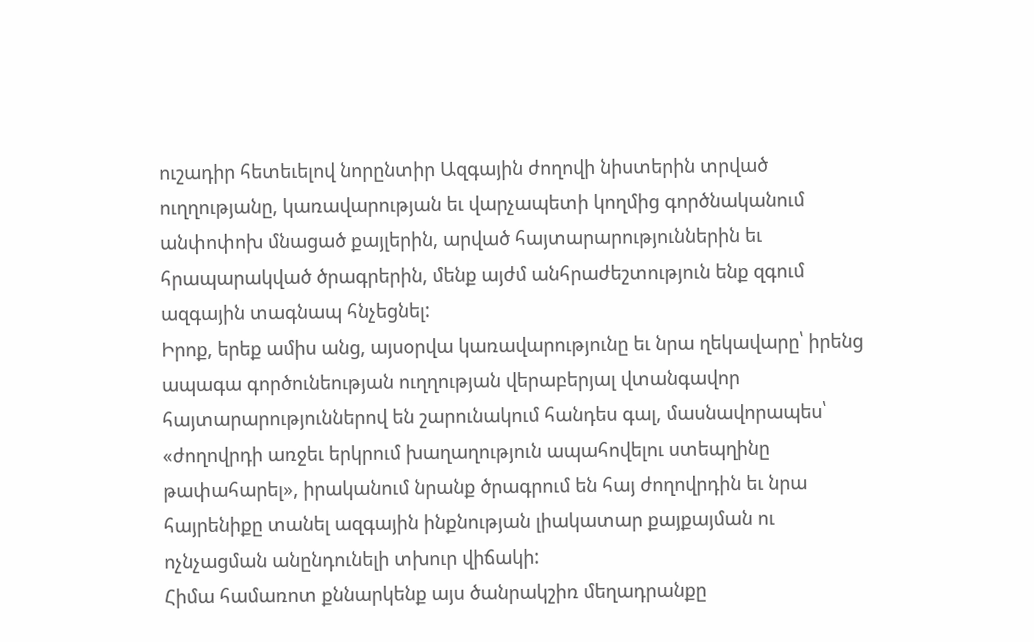ուշադիր հետեւելով նորընտիր Ազգային ժողովի նիստերին տրված ուղղությանը, կառավարության եւ վարչապետի կողմից գործնականում անփոփոխ մնացած քայլերին, արված հայտարարություններին եւ հրապարակված ծրագրերին, մենք այժմ անհրաժեշտություն ենք զգում ազգային տագնապ հնչեցնել:
Իրոք, երեք ամիս անց, այսօրվա կառավարությունը եւ նրա ղեկավարը՝ իրենց ապագա գործունեության ուղղության վերաբերյալ վտանգավոր հայտարարություններով են շարունակում հանդես գալ, մասնավորապես՝ «ժողովրդի առջեւ երկրում խաղաղություն ապահովելու ստեպղինը թափահարել», իրականում նրանք ծրագրում են հայ ժողովրդին եւ նրա հայրենիքը տանել ազգային ինքնության լիակատար քայքայման ու ոչնչացման անընդունելի տխուր վիճակի:
Հիմա համառոտ քննարկենք այս ծանրակշիռ մեղադրանքը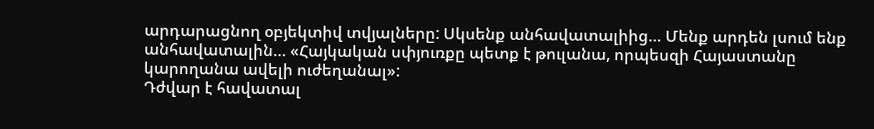արդարացնող օբյեկտիվ տվյալները: Սկսենք անհավատալիից… Մենք արդեն լսում ենք անհավատալին… «Հայկական սփյուռքը պետք է թուլանա, որպեսզի Հայաստանը կարողանա ավելի ուժեղանալ»:
Դժվար է հավատալ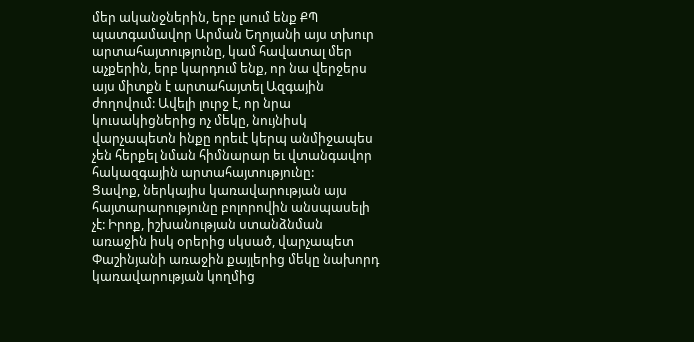մեր ականջներին, երբ լսում ենք ՔՊ պատգամավոր Արման Եղոյանի այս տխուր արտահայտությունը, կամ հավատալ մեր աչքերին, երբ կարդում ենք, որ նա վերջերս այս միտքն է արտահայտել Ազգային ժողովում: Ավելի լուրջ է, որ նրա կուսակիցներից ոչ մեկը, նույնիսկ վարչապետն ինքը որեւէ կերպ անմիջապես չեն հերքել նման հիմնարար եւ վտանգավոր հակազգային արտահայտությունը:
Ցավոք, ներկայիս կառավարության այս հայտարարությունը բոլորովին անսպասելի չէ: Իրոք, իշխանության ստանձնման առաջին իսկ օրերից սկսած, վարչապետ Փաշինյանի առաջին քայլերից մեկը նախորդ կառավարության կողմից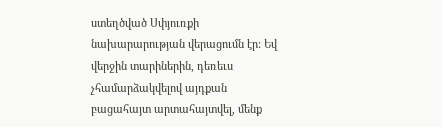ստեղծված Սփյուռքի նախարարության վերացումն էր: Եվ վերջին տարիներին, դեռեւս չհամարձակվելով այդքան բացահայտ արտահայտվել, մենք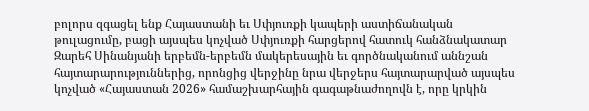բոլորս զգացել ենք Հայաստանի եւ Սփյուռքի կապերի աստիճանական թուլացումը, բացի այսպես կոչված Սփյուռքի հարցերով հատուկ հանձնակատար Զարեհ Սինանյանի երբեմն-երբեմն մակերեսային եւ գործնականում աննշան հայտարարություններից, որոնցից վերջինը նրա վերջերս հայտարարված այսպես կոչված «Հայաստան 2026» համաշխարհային գագաթնաժողովն է, որը կրկին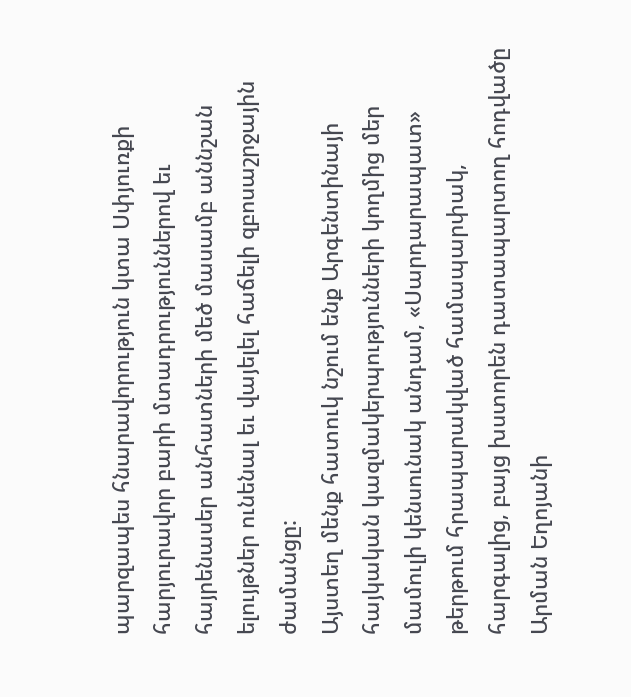պարզապես հնարավորություն կտա Սփյուռքի հարյուրավոր բարի մտադրություններով եւ հայրենասեր անհատների մեծ մասամբ աննշան ելույթներ ունենալ եւ վայելել հաճելի զբոսաշրջային ժամանցը:
Այստեղ մենք հատուկ նշում ենք Արգենտինայի հայկական կազմակերպությունների կողմից մեր մամուլի կենսունակ անդամ, «Սարդարապատ» թերթում հրապարակված համապարփակ, հարգալից, բայց խստորեն դատապարտող հոդվածը Արման Եղոյանի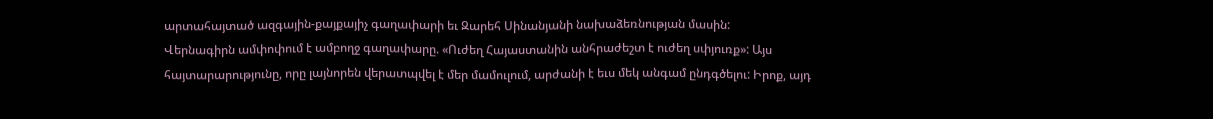արտահայտած ազգային-քայքայիչ գաղափարի եւ Զարեհ Սինանյանի նախաձեռնության մասին:
Վերնագիրն ամփոփում է ամբողջ գաղափարը. «Ուժեղ Հայաստանին անհրաժեշտ է ուժեղ սփյուռք»: Այս հայտարարությունը, որը լայնորեն վերատպվել է մեր մամուլում, արժանի է եւս մեկ անգամ ընդգծելու: Իրոք, այդ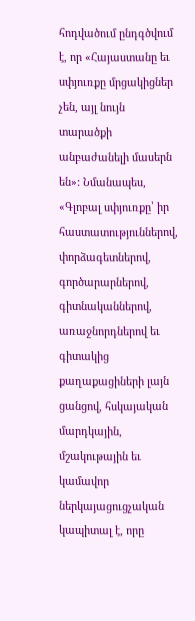հոդվածում ընդգծվում է, որ «Հայաստանը եւ սփյուռքը մրցակիցներ չեն, այլ նույն տարածքի անբաժանելի մասերն են»: Նմանապես, «Գլոբալ սփյուռքը՝ իր հաստատություններով, փորձագետներով, գործարարներով, գիտնականներով, առաջնորդներով եւ գիտակից քաղաքացիների լայն ցանցով, հսկայական մարդկային, մշակութային եւ կամավոր ներկայացուցչական կապիտալ է, որը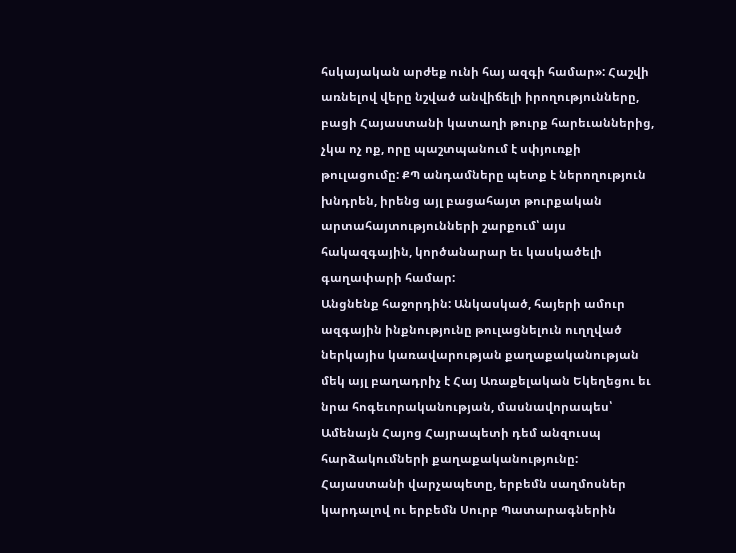հսկայական արժեք ունի հայ ազգի համար»: Հաշվի առնելով վերը նշված անվիճելի իրողությունները, բացի Հայաստանի կատաղի թուրք հարեւաններից, չկա ոչ ոք, որը պաշտպանում է սփյուռքի թուլացումը: ՔՊ անդամները պետք է ներողություն խնդրեն, իրենց այլ բացահայտ թուրքական արտահայտությունների շարքում՝ այս հակազգային, կործանարար եւ կասկածելի գաղափարի համար:
Անցնենք հաջորդին: Անկասկած, հայերի ամուր ազգային ինքնությունը թուլացնելուն ուղղված ներկայիս կառավարության քաղաքականության մեկ այլ բաղադրիչ է Հայ Առաքելական Եկեղեցու եւ նրա հոգեւորականության, մասնավորապես՝ Ամենայն Հայոց Հայրապետի դեմ անզուսպ հարձակումների քաղաքականությունը: Հայաստանի վարչապետը, երբեմն սաղմոսներ կարդալով ու երբեմն Սուրբ Պատարագներին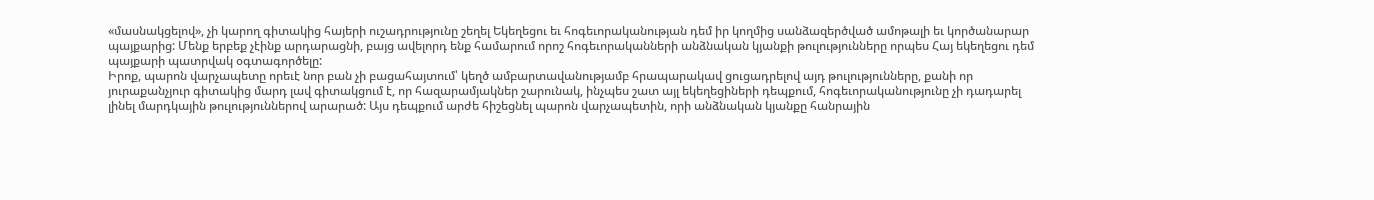«մասնակցելով», չի կարող գիտակից հայերի ուշադրությունը շեղել Եկեղեցու եւ հոգեւորականության դեմ իր կողմից սանձազերծված ամոթալի եւ կործանարար պայքարից: Մենք երբեք չէինք արդարացնի, բայց ավելորդ ենք համարում որոշ հոգեւորականների անձնական կյանքի թուլությունները որպես Հայ եկեղեցու դեմ պայքարի պատրվակ օգտագործելը:
Իրոք, պարոն վարչապետը որեւէ նոր բան չի բացահայտում՝ կեղծ ամբարտավանությամբ հրապարակավ ցուցադրելով այդ թուլությունները, քանի որ յուրաքանչյուր գիտակից մարդ լավ գիտակցում է, որ հազարամյակներ շարունակ, ինչպես շատ այլ եկեղեցիների դեպքում, հոգեւորականությունը չի դադարել լինել մարդկային թուլություններով արարած: Այս դեպքում արժե հիշեցնել պարոն վարչապետին, որի անձնական կյանքը հանրային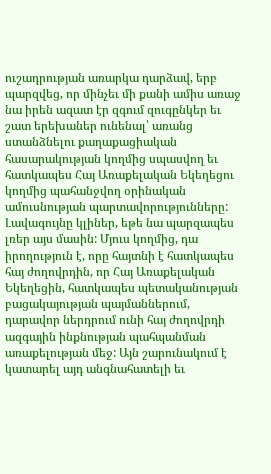ուշադրության առարկա դարձավ, երբ պարզվեց, որ մինչեւ մի քանի ամիս առաջ նա իրեն ազատ էր զգում զուգընկեր եւ շատ երեխաներ ունենալ՝ առանց ստանձնելու քաղաքացիական հասարակության կողմից սպասվող եւ հատկապես Հայ Առաքելական Եկեղեցու կողմից պահանջվող օրինական ամուսնության պարտավորությունները: Լավագույնը կլիներ, եթե նա պարզապես լռեր այս մասին: Մյուս կողմից, դա իրողություն է, որը հայտնի է հատկապես հայ ժողովրդին, որ Հայ Առաքելական Եկեղեցին, հատկապես պետականության բացակայության պայմաններում, դարավոր ներդրում ունի հայ ժողովրդի ազգային ինքնության պահպանման առաքելության մեջ: Այն շարունակում է կատարել այդ անգնահատելի եւ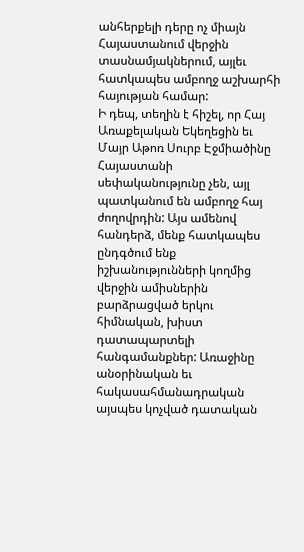անհերքելի դերը ոչ միայն Հայաստանում վերջին տասնամյակներում, այլեւ հատկապես ամբողջ աշխարհի հայության համար:
Ի դեպ, տեղին է հիշել, որ Հայ Առաքելական Եկեղեցին եւ Մայր Աթոռ Սուրբ Էջմիածինը Հայաստանի սեփականությունը չեն, այլ պատկանում են ամբողջ հայ ժողովրդին: Այս ամենով հանդերձ, մենք հատկապես ընդգծում ենք իշխանությունների կողմից վերջին ամիսներին բարձրացված երկու հիմնական, խիստ դատապարտելի հանգամանքներ: Առաջինը անօրինական եւ հակասահմանադրական այսպես կոչված դատական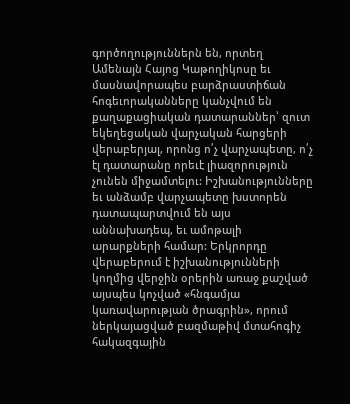գործողություններն են, որտեղ Ամենայն Հայոց Կաթողիկոսը եւ մասնավորապես բարձրաստիճան հոգեւորականները կանչվում են քաղաքացիական դատարաններ՝ զուտ եկեղեցական վարչական հարցերի վերաբերյալ, որոնց ո՛չ վարչապետը, ո՛չ էլ դատարանը որեւէ լիազորություն չունեն միջամտելու: Իշխանությունները եւ անձամբ վարչապետը խստորեն դատապարտվում են այս աննախադեպ, եւ ամոթալի արարքների համար: Երկրորդը վերաբերում է իշխանությունների կողմից վերջին օրերին առաջ քաշված այսպես կոչված «հնգամյա կառավարության ծրագրին», որում ներկայացված բազմաթիվ մտահոգիչ հակազգային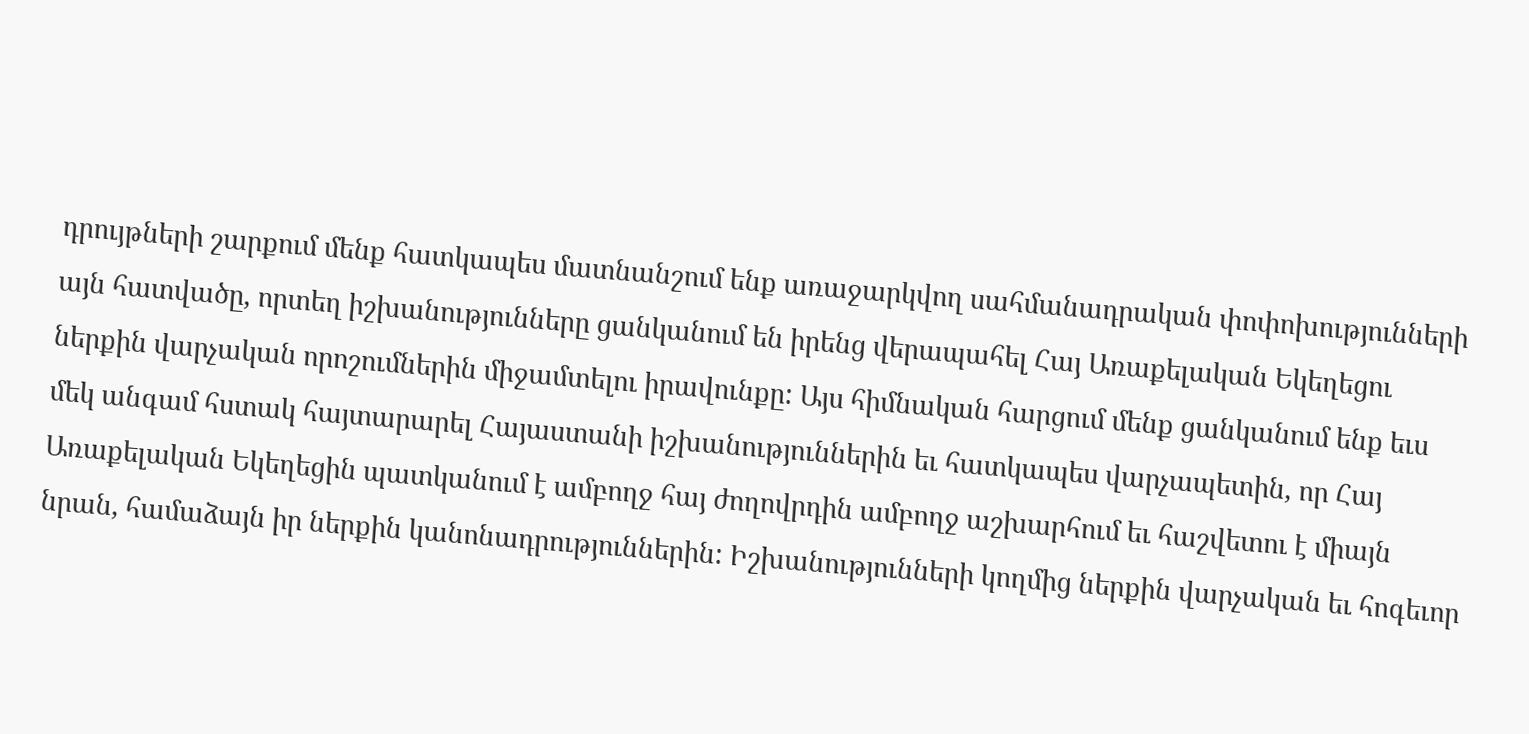դրույթների շարքում մենք հատկապես մատնանշում ենք առաջարկվող սահմանադրական փոփոխությունների այն հատվածը, որտեղ իշխանությունները ցանկանում են իրենց վերապահել Հայ Առաքելական Եկեղեցու ներքին վարչական որոշումներին միջամտելու իրավունքը: Այս հիմնական հարցում մենք ցանկանում ենք եւս մեկ անգամ հստակ հայտարարել Հայաստանի իշխանություններին եւ հատկապես վարչապետին, որ Հայ Առաքելական Եկեղեցին պատկանում է ամբողջ հայ ժողովրդին ամբողջ աշխարհում եւ հաշվետու է միայն նրան, համաձայն իր ներքին կանոնադրություններին: Իշխանությունների կողմից ներքին վարչական եւ հոգեւոր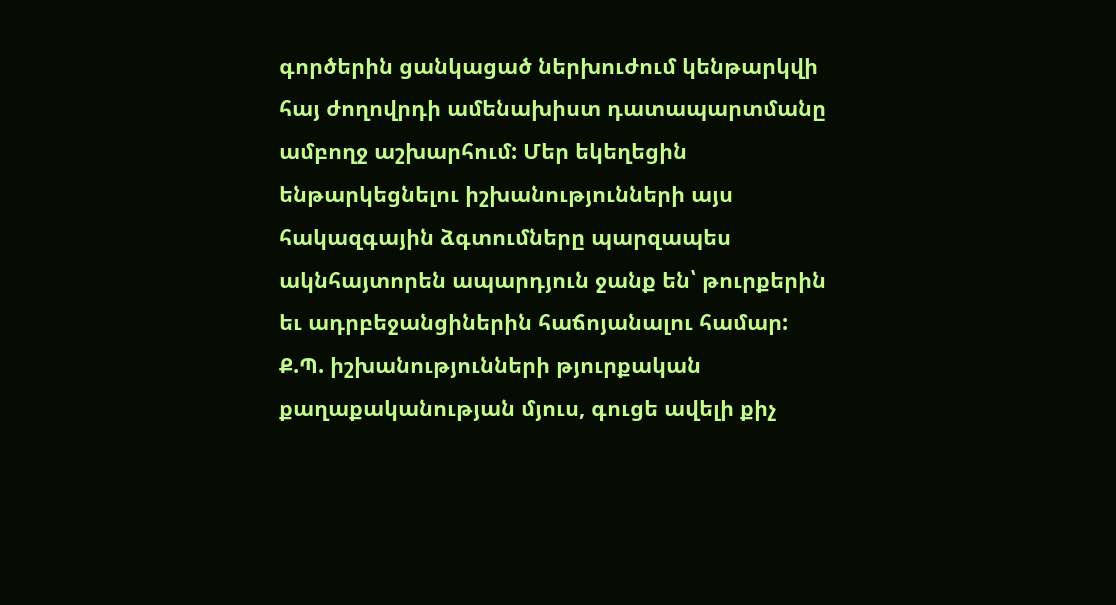գործերին ցանկացած ներխուժում կենթարկվի հայ ժողովրդի ամենախիստ դատապարտմանը ամբողջ աշխարհում: Մեր եկեղեցին ենթարկեցնելու իշխանությունների այս հակազգային ձգտումները պարզապես ակնհայտորեն ապարդյուն ջանք են՝ թուրքերին եւ ադրբեջանցիներին հաճոյանալու համար:
Ք.Պ. իշխանությունների թյուրքական քաղաքականության մյուս, գուցե ավելի քիչ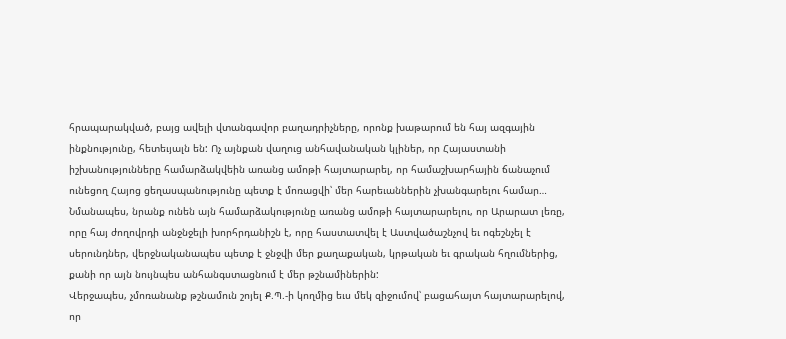հրապարակված, բայց ավելի վտանգավոր բաղադրիչները, որոնք խաթարում են հայ ազգային ինքնությունը, հետեւյալն են: Ոչ այնքան վաղուց անհավանական կլիներ, որ Հայաստանի իշխանությունները համարձակվեին առանց ամոթի հայտարարել, որ համաշխարհային ճանաչում ունեցող Հայոց ցեղասպանությունը պետք է մոռացվի՝ մեր հարեւաններին չխանգարելու համար… Նմանապես, նրանք ունեն այն համարձակությունը առանց ամոթի հայտարարելու, որ Արարատ լեռը, որը հայ ժողովրդի անջնջելի խորհրդանիշն է, որը հաստատվել է Աստվածաշնչով եւ ոգեշնչել է սերունդներ, վերջնականապես պետք է ջնջվի մեր քաղաքական, կրթական եւ գրական հղումներից, քանի որ այն նույնպես անհանգստացնում է մեր թշնամիներին:
Վերջապես, չմոռանանք թշնամուն շոյել Ք.Պ.-ի կողմից եւս մեկ զիջումով՝ բացահայտ հայտարարելով, որ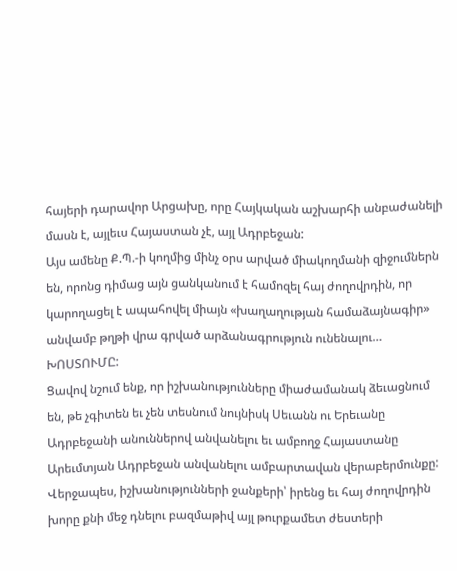հայերի դարավոր Արցախը, որը Հայկական աշխարհի անբաժանելի մասն է, այլեւս Հայաստան չէ, այլ Ադրբեջան:
Այս ամենը Ք.Պ.-ի կողմից մինչ օրս արված միակողմանի զիջումներն են, որոնց դիմաց այն ցանկանում է համոզել հայ ժողովրդին, որ կարողացել է ապահովել միայն «խաղաղության համաձայնագիր» անվամբ թղթի վրա գրված արձանագրություն ունենալու… ԽՈՍՏՈՒՄԸ:
Ցավով նշում ենք, որ իշխանությունները միաժամանակ ձեւացնում են, թե չգիտեն եւ չեն տեսնում նույնիսկ Սեւանն ու Երեւանը Ադրբեջանի անուններով անվանելու եւ ամբողջ Հայաստանը Արեւմտյան Ադրբեջան անվանելու ամբարտավան վերաբերմունքը:
Վերջապես, իշխանությունների ջանքերի՝ իրենց եւ հայ ժողովրդին խորը քնի մեջ դնելու բազմաթիվ այլ թուրքամետ ժեստերի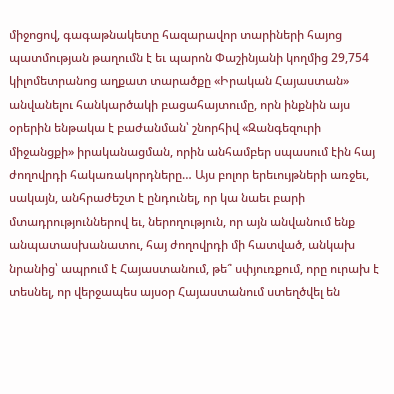միջոցով, գագաթնակետը հազարավոր տարիների հայոց պատմության թաղումն է եւ պարոն Փաշինյանի կողմից 29,754 կիլոմետրանոց աղքատ տարածքը «Իրական Հայաստան» անվանելու հանկարծակի բացահայտումը, որն ինքնին այս օրերին ենթակա է բաժանման՝ շնորհիվ «Զանգեզուրի միջանցքի» իրականացման, որին անհամբեր սպասում էին հայ ժողովրդի հակառակորդները… Այս բոլոր երեւույթների առջեւ, սակայն, անհրաժեշտ է ընդունել, որ կա նաեւ բարի մտադրություններով եւ, ներողություն, որ այն անվանում ենք անպատասխանատու, հայ ժողովրդի մի հատված, անկախ նրանից՝ ապրում է Հայաստանում, թե՞ սփյուռքում, որը ուրախ է տեսնել, որ վերջապես այսօր Հայաստանում ստեղծվել են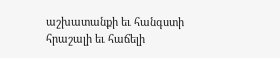աշխատանքի եւ հանգստի հրաշալի եւ հաճելի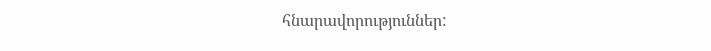հնարավորություններ: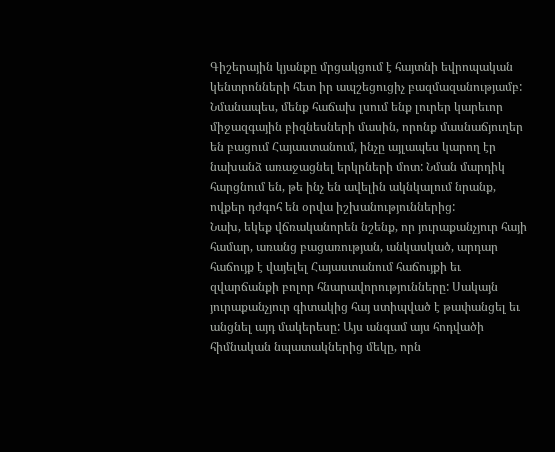Գիշերային կյանքը մրցակցում է հայտնի եվրոպական կենտրոնների հետ իր ապշեցուցիչ բազմազանությամբ: Նմանապես, մենք հաճախ լսում ենք լուրեր կարեւոր միջազգային բիզնեսների մասին, որոնք մասնաճյուղեր են բացում Հայաստանում, ինչը այլապես կարող էր նախանձ առաջացնել երկրների մոտ: Նման մարդիկ հարցնում են, թե ինչ են ավելին ակնկալում նրանք, ովքեր դժգոհ են օրվա իշխանություններից:
Նախ, եկեք վճռականորեն նշենք, որ յուրաքանչյուր հայի համար, առանց բացառության, անկասկած, արդար հաճույք է վայելել Հայաստանում հաճույքի եւ զվարճանքի բոլոր հնարավորությունները: Սակայն յուրաքանչյուր գիտակից հայ ստիպված է թափանցել եւ անցնել այդ մակերեսը: Այս անգամ այս հոդվածի հիմնական նպատակներից մեկը, որն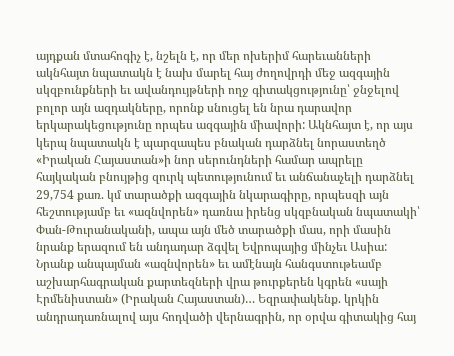այդքան մտահոգիչ է, նշելն է, որ մեր ոխերիմ հարեւանների ակնհայտ նպատակն է նախ մարել հայ ժողովրդի մեջ ազգային սկզբունքների եւ ավանդույթների ողջ գիտակցությունը՝ ջնջելով բոլոր այն ազդակները, որոնք սնուցել են նրա դարավոր երկարակեցությունը որպես ազգային միավորի: Ակնհայտ է, որ այս կերպ նպատակն է պարզապես բնական դարձնել նորաստեղծ «Իրական Հայաստան»ի նոր սերունդների համար ապրելը հայկական բնույթից զուրկ պետությունում եւ անճանաչելի դարձնել 29,754 քառ. կմ տարածքի ազգային նկարագիրը, որպեսզի այն հեշտությամբ եւ «ազնվորեն» դառնա իրենց սկզբնական նպատակի՝ Փան-Թուրանականի, ապա այն մեծ տարածքի մաս, որի մասին նրանք երազում են անդադար ձգվել Եվրոպայից մինչեւ Ասիա: Նրանք անպայման «ազնվորեն» եւ ամէնայն հանգստութեամբ աշխարհագրական քարտեզների վրա թուրքերեն կգրեն «սայի Էրմենիստան» (Իրական Հայաստան)… Եզրափակենք. կրկին անդրադառնալով այս հոդվածի վերնագրին, որ օրվա գիտակից հայ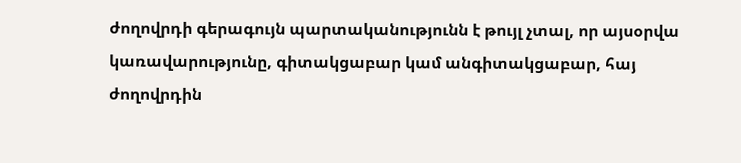ժողովրդի գերագույն պարտականությունն է թույլ չտալ, որ այսօրվա կառավարությունը, գիտակցաբար կամ անգիտակցաբար, հայ ժողովրդին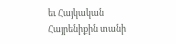եւ Հայկական Հայրենիքին տանի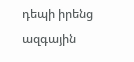դեպի իրենց ազգային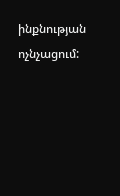ինքնության ոչնչացում: